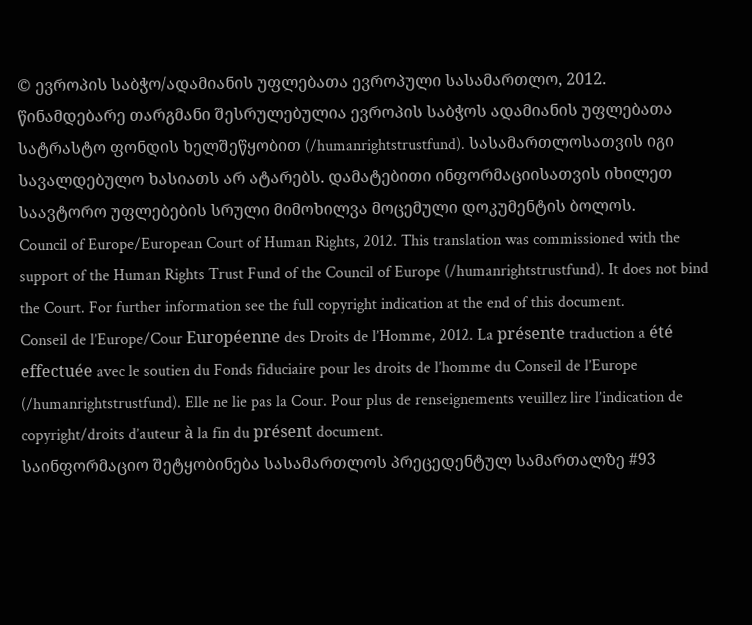© ევროპის საბჭო/ადამიანის უფლებათა ევროპული სასამართლო, 2012. წინამდებარე თარგმანი შესრულებულია ევროპის საბჭოს ადამიანის უფლებათა სატრასტო ფონდის ხელშეწყობით (/humanrightstrustfund). სასამართლოსათვის იგი სავალდებულო ხასიათს არ ატარებს. დამატებითი ინფორმაციისათვის იხილეთ საავტორო უფლებების სრული მიმოხილვა მოცემული დოკუმენტის ბოლოს.
Council of Europe/European Court of Human Rights, 2012. This translation was commissioned with the support of the Human Rights Trust Fund of the Council of Europe (/humanrightstrustfund). It does not bind the Court. For further information see the full copyright indication at the end of this document.
Conseil de l’Europe/Cour Européenne des Droits de l’Homme, 2012. La présente traduction a été effectuée avec le soutien du Fonds fiduciaire pour les droits de l’homme du Conseil de l’Europe (/humanrightstrustfund). Elle ne lie pas la Cour. Pour plus de renseignements veuillez lire l’indication de copyright/droits d’auteur à la fin du présent document.
საინფორმაციო შეტყობინება სასამართლოს პრეცედენტულ სამართალზე #93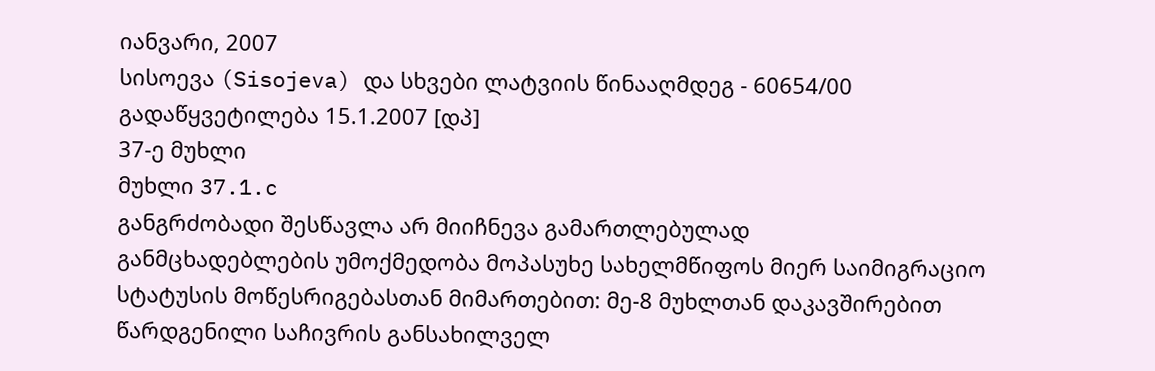იანვარი, 2007
სისოევა (Sisojeva) და სხვები ლატვიის წინააღმდეგ - 60654/00
გადაწყვეტილება 15.1.2007 [დპ]
37-ე მუხლი
მუხლი 37.1.c
განგრძობადი შესწავლა არ მიიჩნევა გამართლებულად
განმცხადებლების უმოქმედობა მოპასუხე სახელმწიფოს მიერ საიმიგრაციო სტატუსის მოწესრიგებასთან მიმართებით: მე-8 მუხლთან დაკავშირებით წარდგენილი საჩივრის განსახილველ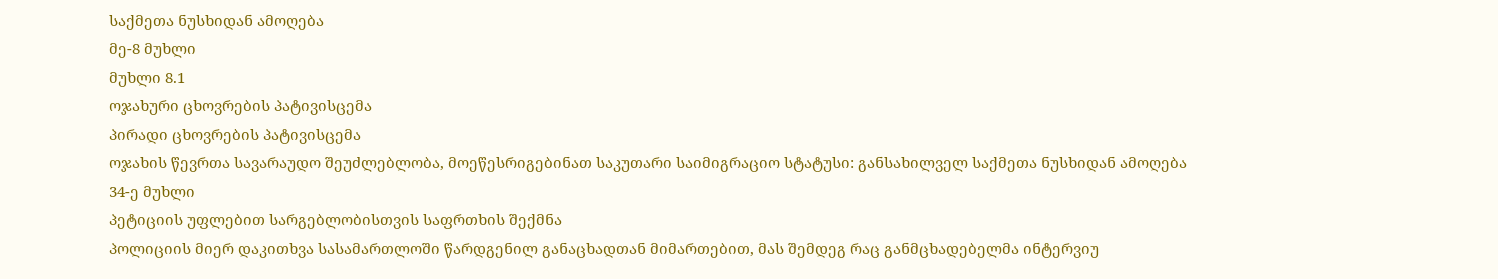საქმეთა ნუსხიდან ამოღება
მე-8 მუხლი
მუხლი 8.1
ოჯახური ცხოვრების პატივისცემა
პირადი ცხოვრების პატივისცემა
ოჯახის წევრთა სავარაუდო შეუძლებლობა, მოეწესრიგებინათ საკუთარი საიმიგრაციო სტატუსი: განსახილველ საქმეთა ნუსხიდან ამოღება
34-ე მუხლი
პეტიციის უფლებით სარგებლობისთვის საფრთხის შექმნა
პოლიციის მიერ დაკითხვა სასამართლოში წარდგენილ განაცხადთან მიმართებით, მას შემდეგ რაც განმცხადებელმა ინტერვიუ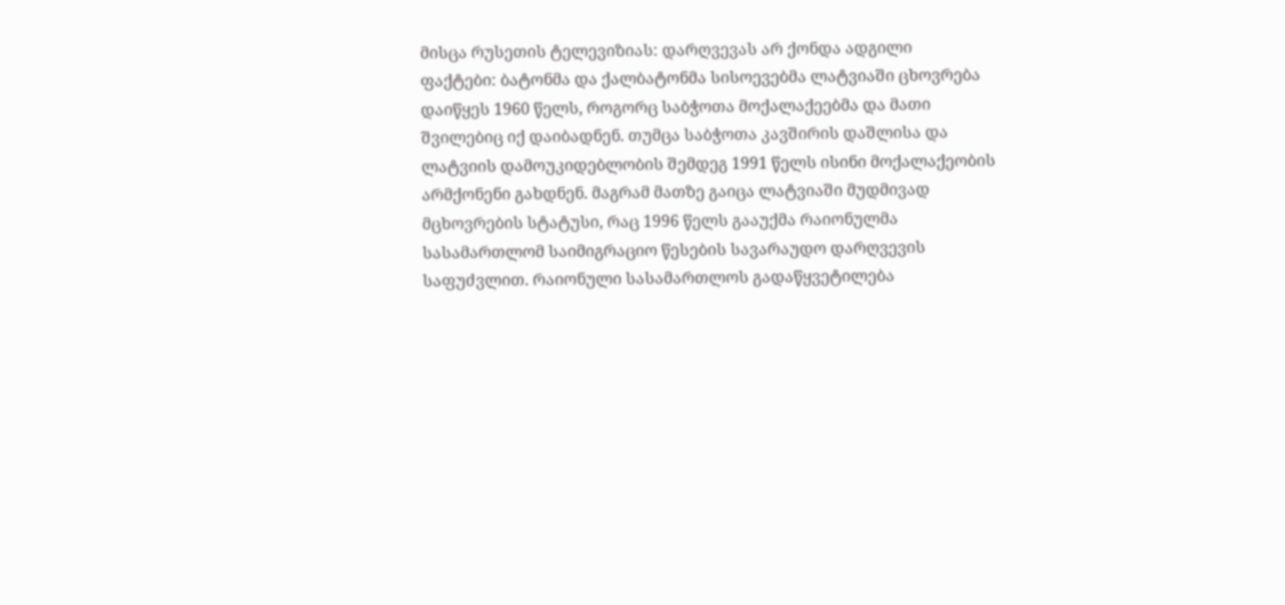მისცა რუსეთის ტელევიზიას: დარღვევას არ ქონდა ადგილი
ფაქტები: ბატონმა და ქალბატონმა სისოევებმა ლატვიაში ცხოვრება დაიწყეს 1960 წელს, როგორც საბჭოთა მოქალაქეებმა და მათი შვილებიც იქ დაიბადნენ. თუმცა საბჭოთა კავშირის დაშლისა და ლატვიის დამოუკიდებლობის შემდეგ 1991 წელს ისინი მოქალაქეობის არმქონენი გახდნენ. მაგრამ მათზე გაიცა ლატვიაში მუდმივად მცხოვრების სტატუსი, რაც 1996 წელს გააუქმა რაიონულმა სასამართლომ საიმიგრაციო წესების სავარაუდო დარღვევის საფუძვლით. რაიონული სასამართლოს გადაწყვეტილება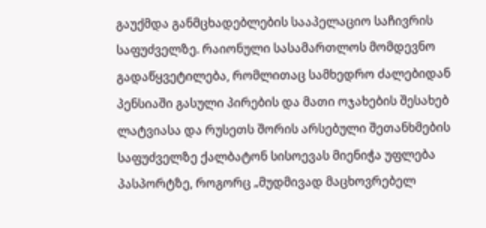გაუქმდა განმცხადებლების სააპელაციო საჩივრის საფუძველზე. რაიონული სასამართლოს მომდევნო გადაწყვეტილება, რომლითაც სამხედრო ძალებიდან პენსიაში გასული პირების და მათი ოჯახების შესახებ ლატვიასა და რუსეთს შორის არსებული შეთანხმების საფუძველზე ქალბატონ სისოევას მიენიჭა უფლება პასპორტზე, როგორც „მუდმივად მაცხოვრებელ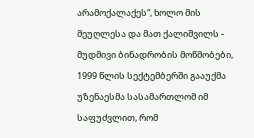არამოქალაქეს“, ხოლო მის მეუღლესა და მათ ქალიშვილს - მუდმივი ბინადრობის მოწმობები, 1999 წლის სექტემბერში გააუქმა უზენაესმა სასამართლომ იმ საფუძვლით, რომ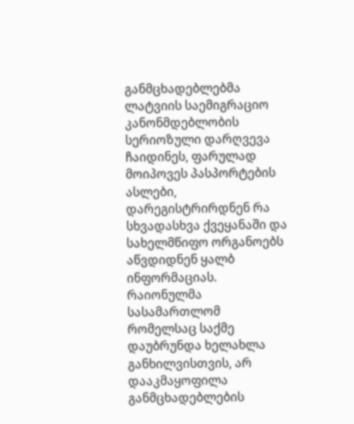განმცხადებლებმა ლატვიის საემიგრაციო კანონმდებლობის სერიოზული დარღვევა ჩაიდინეს, ფარულად მოიპოვეს პასპორტების ასლები, დარეგისტრირდნენ რა სხვადასხვა ქვეყანაში და სახელმწიფო ორგანოებს აწვდიდნენ ყალბ ინფორმაციას. რაიონულმა სასამართლომ რომელსაც საქმე დაუბრუნდა ხელახლა განხილვისთვის, არ დააკმაყოფილა განმცხადებლების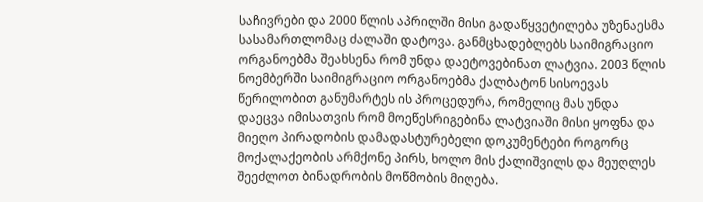საჩივრები და 2000 წლის აპრილში მისი გადაწყვეტილება უზენაესმა სასამართლომაც ძალაში დატოვა. განმცხადებლებს საიმიგრაციო ორგანოებმა შეახსენა რომ უნდა დაეტოვებინათ ლატვია. 2003 წლის ნოემბერში საიმიგრაციო ორგანოებმა ქალბატონ სისოევას წერილობით განუმარტეს ის პროცედურა, რომელიც მას უნდა დაეცვა იმისათვის რომ მოეწესრიგებინა ლატვიაში მისი ყოფნა და მიეღო პირადობის დამადასტურებელი დოკუმენტები როგორც მოქალაქეობის არმქონე პირს, ხოლო მის ქალიშვილს და მეუღლეს შეეძლოთ ბინადრობის მოწმობის მიღება.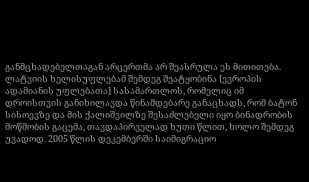განმცხადებელთაგან არცერთმა არ შეასრულა ეს მითითება. ლატვიის ხელისუფლებამ შემდეგ შეატყობინა [ევროპის ადამიანის უფლებათა] სასამართლოს, რომელიც იმ დროისთვის განიხილავდა წინამდებარე განაცხადს, რომ ბატონ სისოევზე და მის ქალიშვილზე შესაძლებელი იყო ბინადრობის მოწმობის გაცემა, თავდაპირველად ხუთი წლით, ხოლო შემდეგ უვადოდ. 2005 წლის დეკემბერში საიმიგრაციო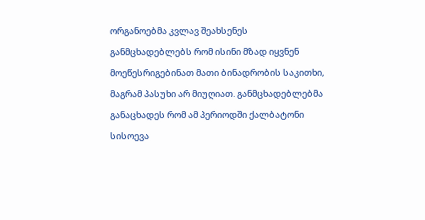ორგანოებმა კვლავ შეახსენეს განმცხადებლებს რომ ისინი მზად იყვნენ მოეწესრიგებინათ მათი ბინადრობის საკითხი, მაგრამ პასუხი არ მიუღიათ. განმცხადებლებმა განაცხადეს რომ ამ პერიოდში ქალბატონი სისოევა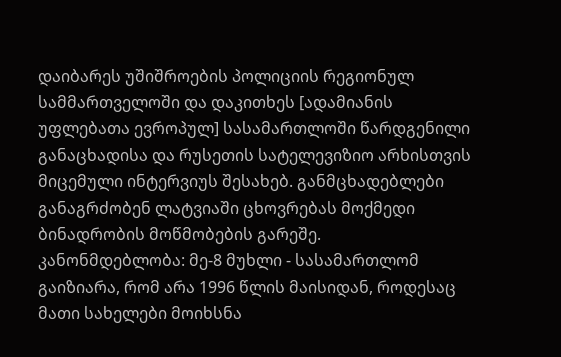დაიბარეს უშიშროების პოლიციის რეგიონულ სამმართველოში და დაკითხეს [ადამიანის უფლებათა ევროპულ] სასამართლოში წარდგენილი განაცხადისა და რუსეთის სატელევიზიო არხისთვის მიცემული ინტერვიუს შესახებ. განმცხადებლები განაგრძობენ ლატვიაში ცხოვრებას მოქმედი ბინადრობის მოწმობების გარეშე.
კანონმდებლობა: მე-8 მუხლი - სასამართლომ გაიზიარა, რომ არა 1996 წლის მაისიდან, როდესაც მათი სახელები მოიხსნა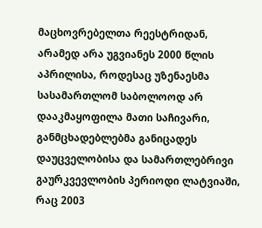მაცხოვრებელთა რეესტრიდან, არამედ არა უგვიანეს 2000 წლის აპრილისა, როდესაც უზენაესმა სასამართლომ საბოლოოდ არ დააკმაყოფილა მათი საჩივარი, განმცხადებლებმა განიცადეს დაუცველობისა და სამართლებრივი გაურკვევლობის პერიოდი ლატვიაში, რაც 2003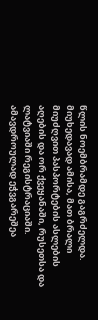წლის ნოემბრამდე გაგრძელდა. მიუხედავად ამისა, მათ ბრალი მიუძღვით პასპორტების ასლების აღების და ორ ქვეყანაში, რუსეთსა და ლატვიაში რეგისტრაციაში. ამავდროულად ეჭვგარეშეა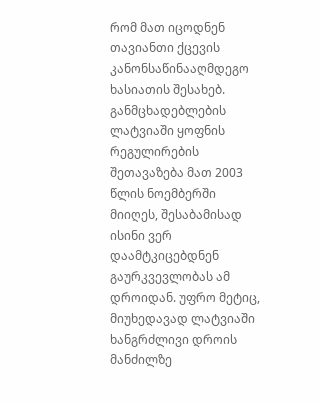რომ მათ იცოდნენ თავიანთი ქცევის კანონსაწინააღმდეგო ხასიათის შესახებ. განმცხადებლების ლატვიაში ყოფნის რეგულირების შეთავაზება მათ 2003 წლის ნოემბერში მიიღეს, შესაბამისად ისინი ვერ დაამტკიცებდნენ გაურკვევლობას ამ დროიდან. უფრო მეტიც, მიუხედავად ლატვიაში ხანგრძლივი დროის მანძილზე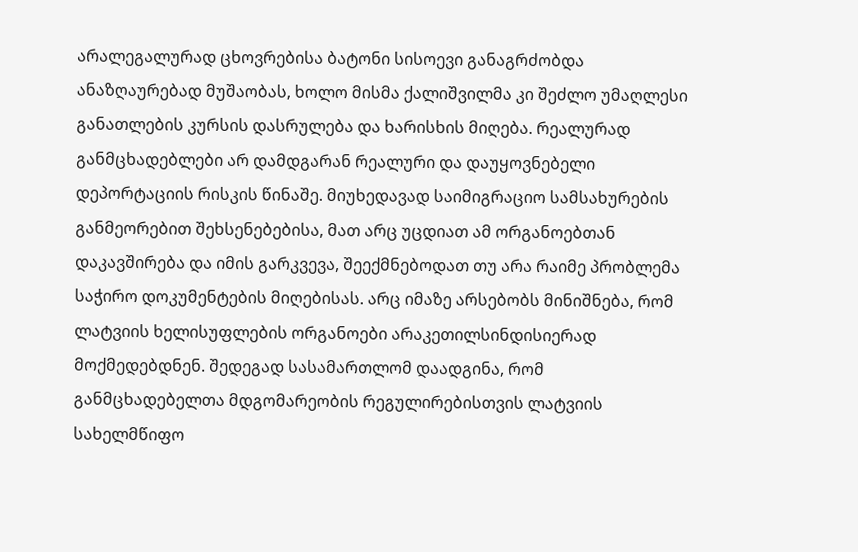არალეგალურად ცხოვრებისა ბატონი სისოევი განაგრძობდა ანაზღაურებად მუშაობას, ხოლო მისმა ქალიშვილმა კი შეძლო უმაღლესი განათლების კურსის დასრულება და ხარისხის მიღება. რეალურად განმცხადებლები არ დამდგარან რეალური და დაუყოვნებელი დეპორტაციის რისკის წინაშე. მიუხედავად საიმიგრაციო სამსახურების განმეორებით შეხსენებებისა, მათ არც უცდიათ ამ ორგანოებთან დაკავშირება და იმის გარკვევა, შეექმნებოდათ თუ არა რაიმე პრობლემა საჭირო დოკუმენტების მიღებისას. არც იმაზე არსებობს მინიშნება, რომ ლატვიის ხელისუფლების ორგანოები არაკეთილსინდისიერად მოქმედებდნენ. შედეგად სასამართლომ დაადგინა, რომ განმცხადებელთა მდგომარეობის რეგულირებისთვის ლატვიის სახელმწიფო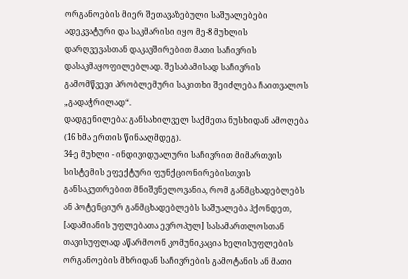ორგანოების მიერ შეთავაზებული საშუალებები ადეკვატური და საკმარისი იყო მე-8 მუხლის დარღვევასთან დაკავშირებით მათი საჩივრის დასაკმაყოფილებლად. შესაბამისად საჩივრის გამომწვევი პრობლემური საკითხი შეიძლება ჩაითვალოს „გადაჭრილად“.
დადგენილება: განსახილველ საქმეთა ნუსხიდან ამოღება (16 ხმა ერთის წინააღმდეგ).
34-ე მუხლი - ინდივიდუალური საჩივრით მიმართვის სისტემის ეფექტური ფუნქციონირებისთვის განსაკუთრებით მნიშვნელოვანია, რომ განმცხადებლებს ან პოტენციურ განმცხადებლებს საშუალება ჰქონდეთ, [ადამიანის უფლებათა ევროპულ] სასამართლოსთან თავისუფლად აწარმოონ კომუნიკაცია ხელისუფლების ორგანოების მხრიდან საჩივრების გამოტანის ან მათი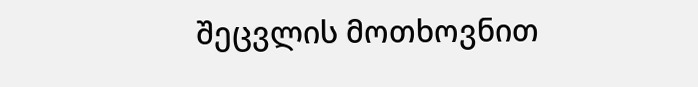შეცვლის მოთხოვნით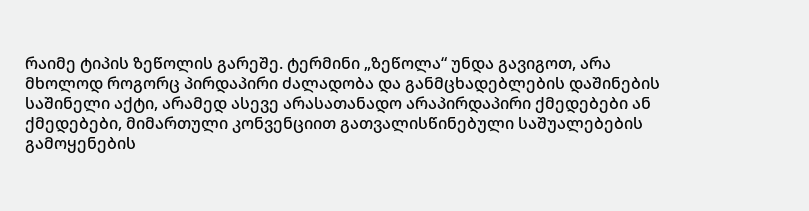რაიმე ტიპის ზეწოლის გარეშე. ტერმინი „ზეწოლა“ უნდა გავიგოთ, არა მხოლოდ როგორც პირდაპირი ძალადობა და განმცხადებლების დაშინების საშინელი აქტი, არამედ ასევე არასათანადო არაპირდაპირი ქმედებები ან ქმედებები, მიმართული კონვენციით გათვალისწინებული საშუალებების გამოყენების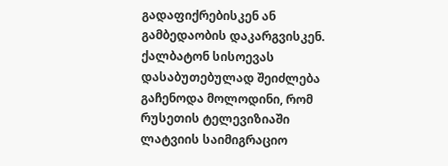გადაფიქრებისკენ ან გამბედაობის დაკარგვისკენ. ქალბატონ სისოევას დასაბუთებულად შეიძლება გაჩენოდა მოლოდინი, რომ რუსეთის ტელევიზიაში ლატვიის საიმიგრაციო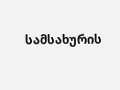სამსახურის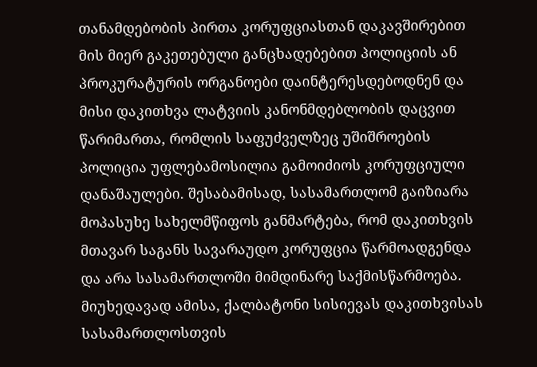თანამდებობის პირთა კორუფციასთან დაკავშირებით მის მიერ გაკეთებული განცხადებებით პოლიციის ან პროკურატურის ორგანოები დაინტერესდებოდნენ და მისი დაკითხვა ლატვიის კანონმდებლობის დაცვით წარიმართა, რომლის საფუძველზეც უშიშროების პოლიცია უფლებამოსილია გამოიძიოს კორუფციული დანაშაულები. შესაბამისად, სასამართლომ გაიზიარა მოპასუხე სახელმწიფოს განმარტება, რომ დაკითხვის მთავარ საგანს სავარაუდო კორუფცია წარმოადგენდა და არა სასამართლოში მიმდინარე საქმისწარმოება. მიუხედავად ამისა, ქალბატონი სისიევას დაკითხვისას სასამართლოსთვის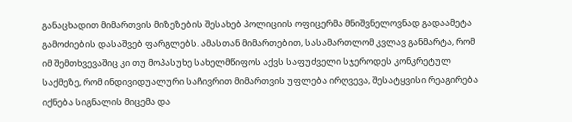განაცხადით მიმართვის მიზეზების შესახებ პოლიციის ოფიცერმა მნიშვნელოვნად გადაამეტა გამოძიების დასაშვებ ფარგლებს. ამასთან მიმართებით, სასამართლომ კვლავ განმარტა, რომ იმ შემთხვევაშიც კი თუ მოპასუხე სახელმწიფოს აქვს საფუძველი სჯეროდეს კონკრეტულ საქმეზე, რომ ინდივიდუალური საჩივრით მიმართვის უფლება ირღვევა, შესატყვისი რეაგირება იქნება სიგნალის მიცემა და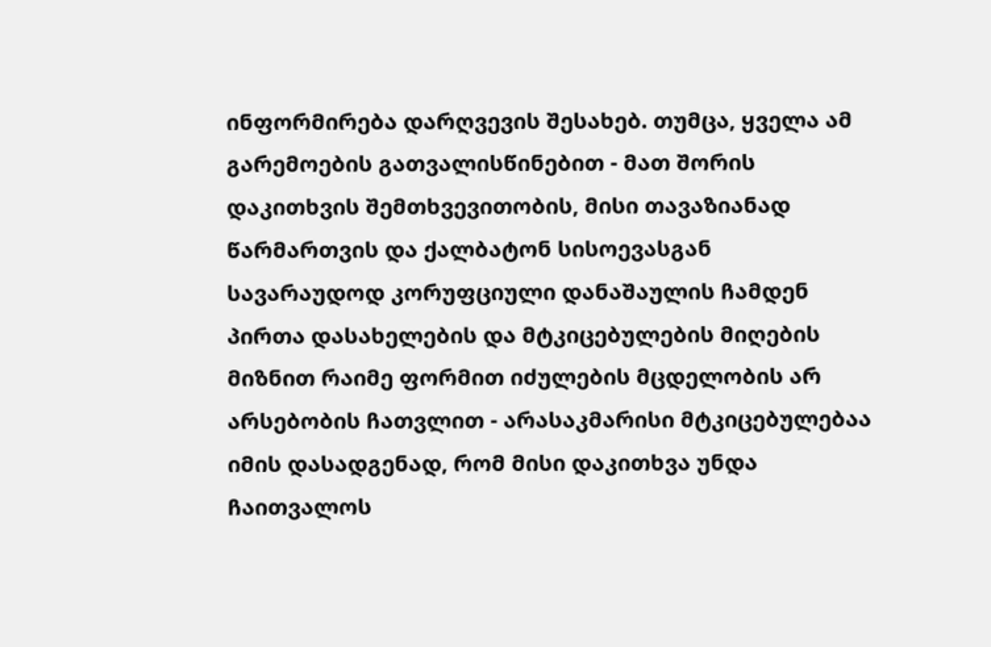ინფორმირება დარღვევის შესახებ. თუმცა, ყველა ამ გარემოების გათვალისწინებით - მათ შორის დაკითხვის შემთხვევითობის, მისი თავაზიანად წარმართვის და ქალბატონ სისოევასგან სავარაუდოდ კორუფციული დანაშაულის ჩამდენ პირთა დასახელების და მტკიცებულების მიღების მიზნით რაიმე ფორმით იძულების მცდელობის არ არსებობის ჩათვლით - არასაკმარისი მტკიცებულებაა იმის დასადგენად, რომ მისი დაკითხვა უნდა ჩაითვალოს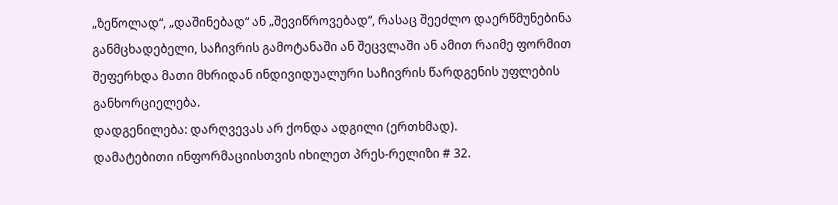„ზეწოლად“, „დაშინებად“ ან „შევიწროვებად“, რასაც შეეძლო დაერწმუნებინა განმცხადებელი, საჩივრის გამოტანაში ან შეცვლაში ან ამით რაიმე ფორმით შეფერხდა მათი მხრიდან ინდივიდუალური საჩივრის წარდგენის უფლების განხორციელება.
დადგენილება: დარღვევას არ ქონდა ადგილი (ერთხმად).
დამატებითი ინფორმაციისთვის იხილეთ პრეს-რელიზი # 32.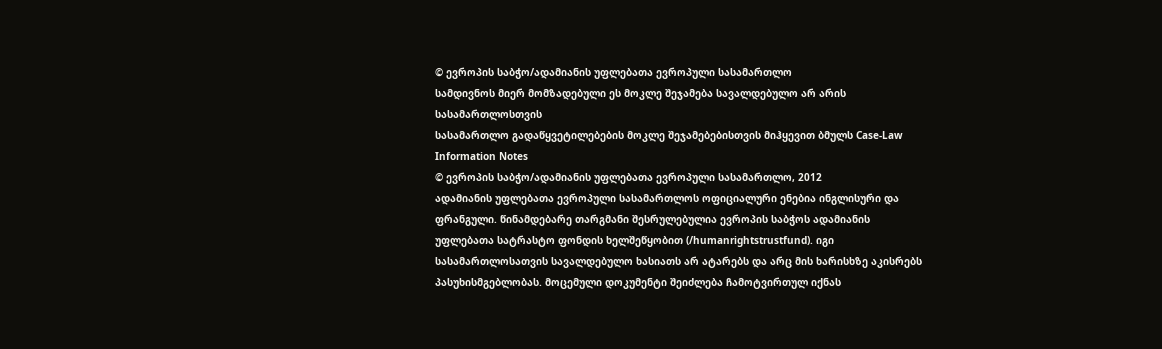© ევროპის საბჭო/ადამიანის უფლებათა ევროპული სასამართლო
სამდივნოს მიერ მომზადებული ეს მოკლე შეჯამება სავალდებულო არ არის სასამართლოსთვის
სასამართლო გადაწყვეტილებების მოკლე შეჯამებებისთვის მიჰყევით ბმულს Case-Law Information Notes
© ევროპის საბჭო/ადამიანის უფლებათა ევროპული სასამართლო, 2012
ადამიანის უფლებათა ევროპული სასამართლოს ოფიციალური ენებია ინგლისური და ფრანგული. წინამდებარე თარგმანი შესრულებულია ევროპის საბჭოს ადამიანის უფლებათა სატრასტო ფონდის ხელშეწყობით (/humanrightstrustfund). იგი სასამართლოსათვის სავალდებულო ხასიათს არ ატარებს და არც მის ხარისხზე აკისრებს პასუხისმგებლობას. მოცემული დოკუმენტი შეიძლება ჩამოტვირთულ იქნას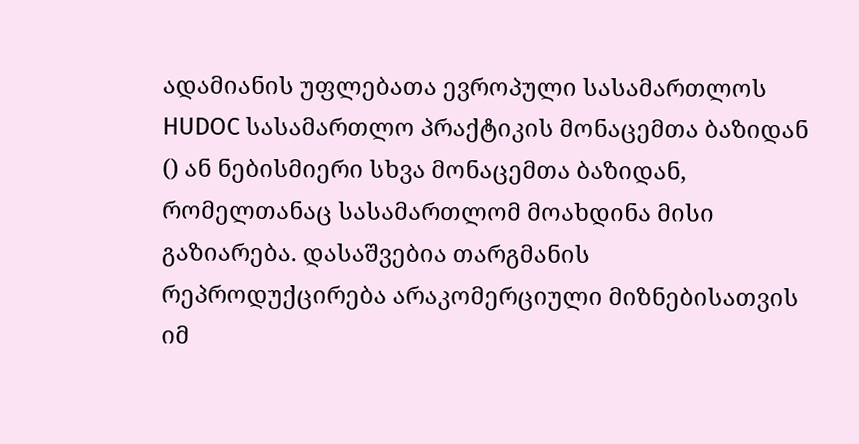ადამიანის უფლებათა ევროპული სასამართლოს HUDOC სასამართლო პრაქტიკის მონაცემთა ბაზიდან () ან ნებისმიერი სხვა მონაცემთა ბაზიდან, რომელთანაც სასამართლომ მოახდინა მისი გაზიარება. დასაშვებია თარგმანის რეპროდუქცირება არაკომერციული მიზნებისათვის იმ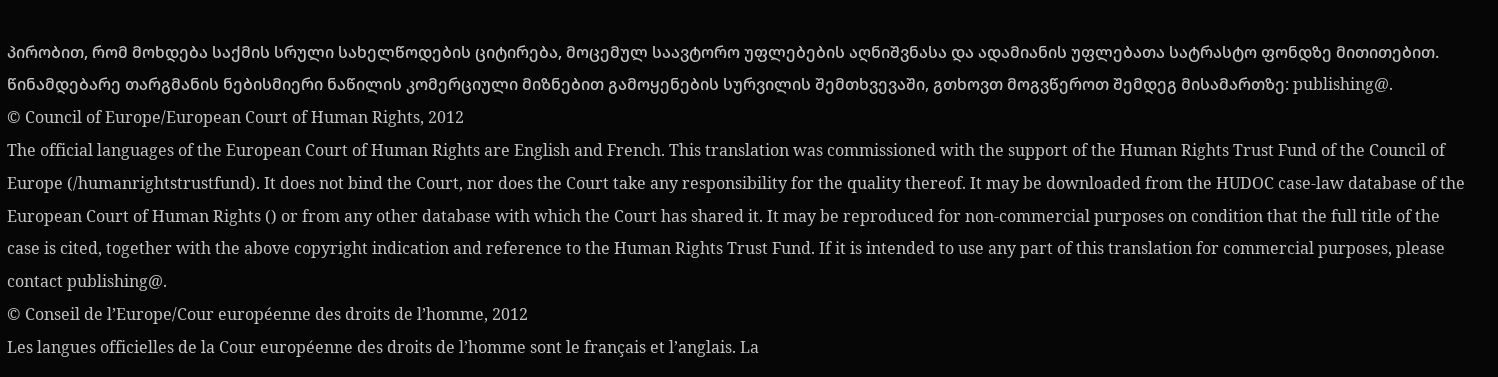პირობით, რომ მოხდება საქმის სრული სახელწოდების ციტირება, მოცემულ საავტორო უფლებების აღნიშვნასა და ადამიანის უფლებათა სატრასტო ფონდზე მითითებით. წინამდებარე თარგმანის ნებისმიერი ნაწილის კომერციული მიზნებით გამოყენების სურვილის შემთხვევაში, გთხოვთ მოგვწეროთ შემდეგ მისამართზე: publishing@.
© Council of Europe/European Court of Human Rights, 2012
The official languages of the European Court of Human Rights are English and French. This translation was commissioned with the support of the Human Rights Trust Fund of the Council of Europe (/humanrightstrustfund). It does not bind the Court, nor does the Court take any responsibility for the quality thereof. It may be downloaded from the HUDOC case-law database of the European Court of Human Rights () or from any other database with which the Court has shared it. It may be reproduced for non-commercial purposes on condition that the full title of the case is cited, together with the above copyright indication and reference to the Human Rights Trust Fund. If it is intended to use any part of this translation for commercial purposes, please contact publishing@.
© Conseil de l’Europe/Cour européenne des droits de l’homme, 2012
Les langues officielles de la Cour européenne des droits de l’homme sont le français et l’anglais. La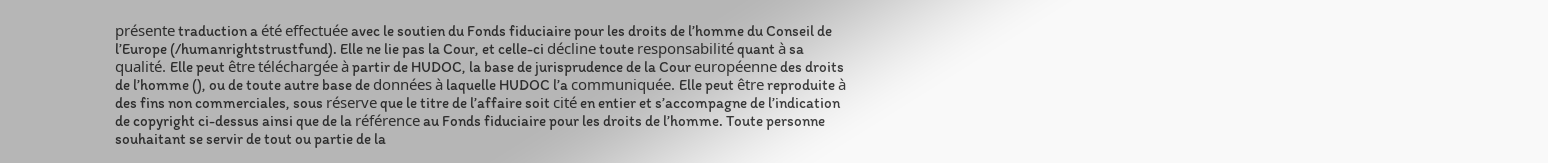présente traduction a été effectuée avec le soutien du Fonds fiduciaire pour les droits de l’homme du Conseil de l’Europe (/humanrightstrustfund). Elle ne lie pas la Cour, et celle-ci décline toute responsabilité quant à sa qualité. Elle peut être téléchargée à partir de HUDOC, la base de jurisprudence de la Cour européenne des droits de l’homme (), ou de toute autre base de données à laquelle HUDOC l’a communiquée. Elle peut être reproduite à des fins non commerciales, sous réserve que le titre de l’affaire soit cité en entier et s’accompagne de l’indication de copyright ci-dessus ainsi que de la référence au Fonds fiduciaire pour les droits de l’homme. Toute personne souhaitant se servir de tout ou partie de la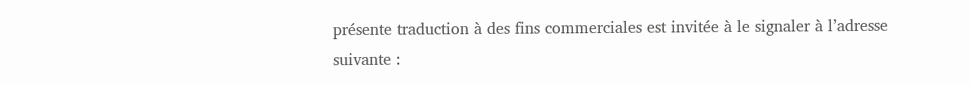présente traduction à des fins commerciales est invitée à le signaler à l’adresse suivante :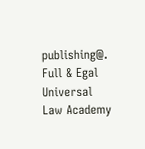publishing@.
Full & Egal Universal Law Academy